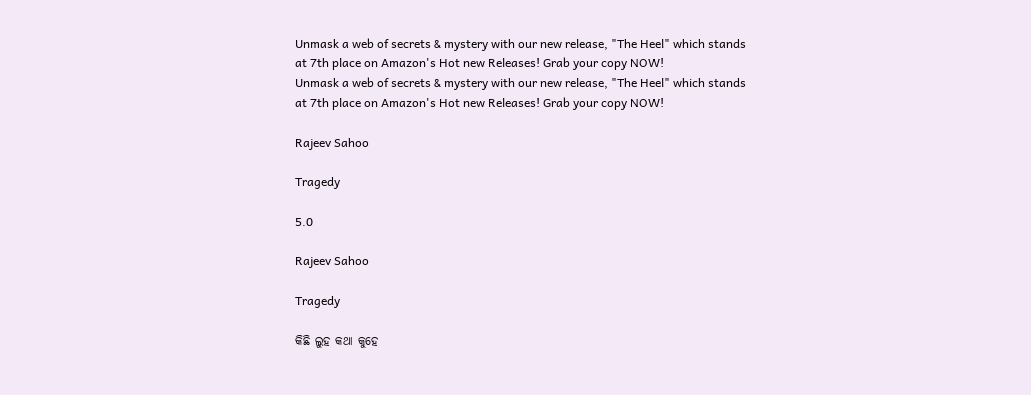Unmask a web of secrets & mystery with our new release, "The Heel" which stands at 7th place on Amazon's Hot new Releases! Grab your copy NOW!
Unmask a web of secrets & mystery with our new release, "The Heel" which stands at 7th place on Amazon's Hot new Releases! Grab your copy NOW!

Rajeev Sahoo

Tragedy

5.0

Rajeev Sahoo

Tragedy

କିଛି ଲୁହ କଥା କୁହେ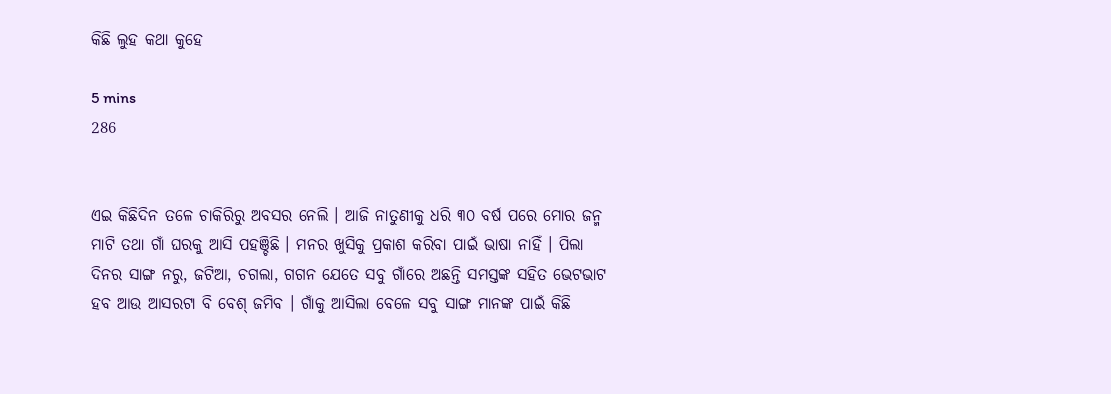କିଛି ଲୁହ କଥା କୁହେ

5 mins
286


ଏଇ କିଛିଦିନ ତଳେ ଚାକିରିରୁ ଅବସର ନେଲି । ଆଜି ନାତୁଣୀକୁ ଧରି ୩୦ ବର୍ଷ ପରେ ମୋର ଜନ୍ମ ମାଟି ତଥା ଗାଁ ଘରକୁ ଆସି ପହଞ୍ଚିଛି । ମନର ଖୁସିକୁ ପ୍ରକାଶ କରିବା ପାଇଁ ଭାଷା ନାହିଁ । ପିଲା ଦିନର ସାଙ୍ଗ ନରୁ, ଜଟିଆ, ଚଗଲା, ଗଗନ ଯେତେ ସବୁ ଗାଁରେ ଅଛନ୍ତି ସମସ୍ତଙ୍କ ସହିତ ଭେଟଭାଟ ହବ ଆଉ ଆସରଟା ବି ବେଶ୍ ଜମିବ । ଗାଁକୁ ଆସିଲା ବେଳେ ସବୁ ସାଙ୍ଗ ମାନଙ୍କ ପାଇଁ କିଛି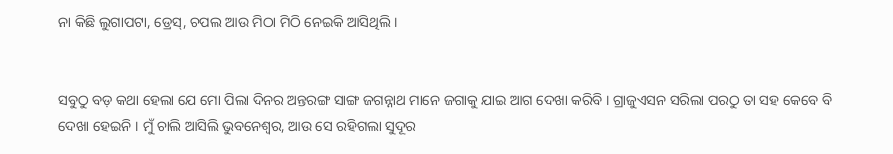ନା କିଛି ଲୁଗାପଟା, ଡ୍ରେସ୍, ଚପଲ ଆଉ ମିଠା ମିଠି ନେଇକି ଆସିଥିଲି ।


ସବୁଠୁ ବଡ଼ କଥା ହେଲା ଯେ ମୋ ପିଲା ଦିନର ଅନ୍ତରଙ୍ଗ ସାଙ୍ଗ ଜଗନ୍ନାଥ ମାନେ ଜଗାକୁ ଯାଇ ଆଗ ଦେଖା କରିବି । ଗ୍ରାଜୁଏସନ ସରିଲା ପରଠୁ ତା ସହ କେବେ ବି ଦେଖା ହେଇନି । ମୁଁ ଚାଲି ଆସିଲି ଭୁବନେଶ୍ୱର, ଆଉ ସେ ରହିଗଲା ସୁଦୂର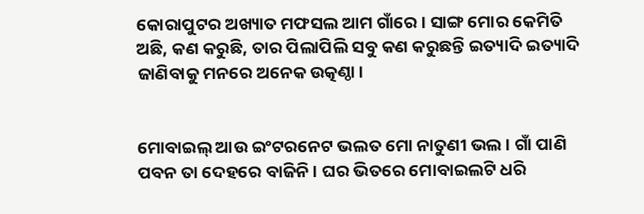କୋରାପୁଟର ଅଖ୍ୟାତ ମଫସଲ ଆମ ଗାଁରେ । ସାଙ୍ଗ ମୋର କେମିତି ଅଛି, କଣ କରୁଛି, ତାର ପିଲାପିଲି ସବୁ କଣ କରୁଛନ୍ତି ଇତ୍ୟାଦି ଇତ୍ୟାଦି ଜାଣିବାକୁ ମନରେ ଅନେକ ଉତ୍କଣ୍ଠା।


ମୋବାଇଲ୍ ଆଉ ଇଂଟରନେଟ ଭଲତ ମୋ ନାତୁଣୀ ଭଲ । ଗାଁ ପାଣି ପବନ ତା ଦେହରେ ବାଜିନି । ଘର ଭିତରେ ମୋବାଇଲଟି ଧରି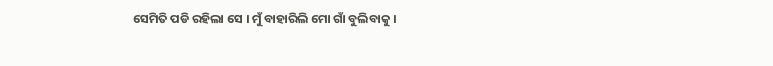ସେମିତି ପଡି ରହିଲା ସେ । ମୁଁ ବାହାରିଲି ମୋ ଗାଁ ବୁଲିବାକୁ ।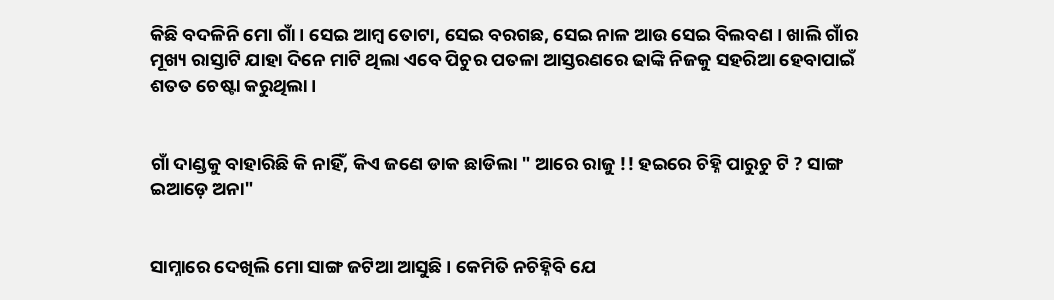କିଛି ବଦଳିନି ମୋ ଗାଁ । ସେଇ ଆମ୍ବ ତୋଟା, ସେଇ ବରଗଛ, ସେଇ ନାଳ ଆଉ ସେଇ ବିଲବଣ । ଖାଲି ଗାଁର ମୂଖ୍ୟ ରାସ୍ତାଟି ଯାହା ଦିନେ ମାଟି ଥିଲା ଏବେ ପିଚୁର ପତଳା ଆସ୍ତରଣରେ ଢାଙ୍କି ନିଜକୁ ସହରିଆ ହେବାପାଇଁ ଶତତ ଚେଷ୍ଟା କରୁଥିଲା ।


ଗାଁ ଦାଣ୍ଡକୁ ବାହାରିଛି କି ନାହିଁ, କିଏ ଜଣେ ଡାକ ଛାଡିଲା " ଆରେ ରାଜୁ !! ହଇରେ ଚିହ୍ନି ପାରୁଚୁ ଟି ? ସାଙ୍ଗ ଇଆଡ଼େ ଅନା"


ସାମ୍ନାରେ ଦେଖିଲି ମୋ ସାଙ୍ଗ ଜଟିଆ ଆସୁଛି । କେମିତି ନଚିହ୍ନିବି ଯେ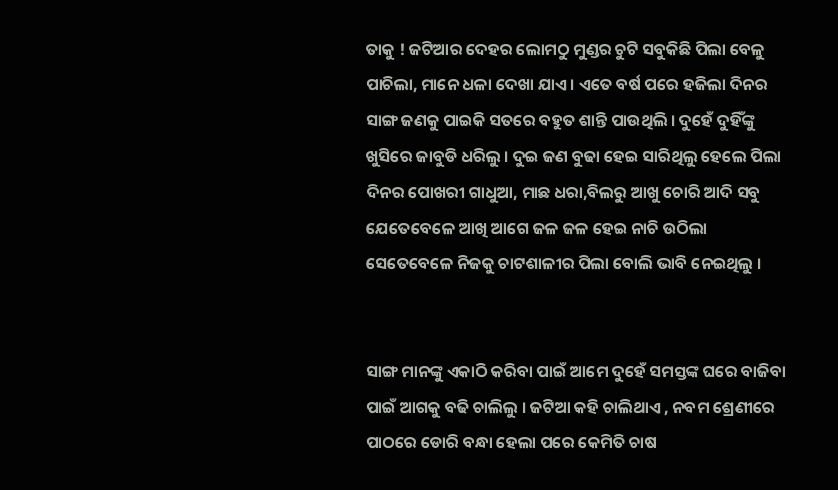ତାକୁ ! ଜଟିଆର ଦେହର ଲୋମଠୁ ମୁଣ୍ଡର ଚୁଟି ସବୁକିଛି ପିଲା ବେଳୁ ପାଚିଲା, ମାନେ ଧଳା ଦେଖା ଯାଏ । ଏତେ ବର୍ଷ ପରେ ହଜିଲା ଦିନର ସାଙ୍ଗ ଜଣକୁ ପାଇକି ସତରେ ବହୁତ ଶାନ୍ତି ପାଉଥିଲି । ଦୁହେଁ ଦୁହିଁଙ୍କୁ ଖୁସିରେ ଜାବୁଡି ଧରିଲୁ । ଦୁଇ ଜଣ ବୁଢା ହେଇ ସାରିଥିଲୁ ହେଲେ ପିଲା ଦିନର ପୋଖରୀ ଗାଧୁଆ, ମାଛ ଧରା,ବିଲରୁ ଆଖୁ ଚୋରି ଆଦି ସବୁ ଯେତେବେଳେ ଆଖି ଆଗେ ଜଳ ଜଳ ହେଇ ନାଚି ଉଠିଲା ସେତେବେଳେ ନିଜକୁ ଚାଟଶାଳୀର ପିଲା ବୋଲି ଭାବି ନେଇଥିଲୁ ।


ସାଙ୍ଗ ମାନଙ୍କୁ ଏକାଠି କରିବା ପାଇଁ ଆମେ ଦୁହେଁ ସମସ୍ତଙ୍କ ଘରେ ବାଜିବା ପାଇଁ ଆଗକୁ ବଢି ଚାଲିଲୁ । ଜଟିଆ କହି ଚାଲିଥାଏ , ନବମ ଶ୍ରେଣୀରେ ପାଠରେ ଡୋରି ବନ୍ଧା ହେଲା ପରେ କେମିତି ଚାଷ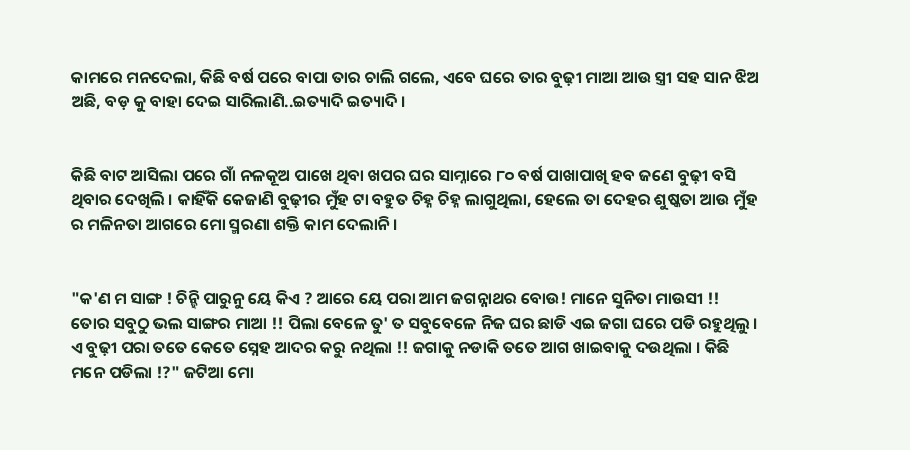କାମରେ ମନଦେଲା, କିଛି ବର୍ଷ ପରେ ବାପା ତାର ଚାଲି ଗଲେ, ଏବେ ଘରେ ତାର ବୁଢ଼ୀ ମାଆ ଆଉ ସ୍ତ୍ରୀ ସହ ସାନ ଝିଅ ଅଛି, ବଡ଼ କୁ ବାହା ଦେଇ ସାରିଲାଣି..ଇତ୍ୟାଦି ଇତ୍ୟାଦି ।


କିଛି ବାଟ ଆସିଲା ପରେ ଗାଁ ନଳକୂଅ ପାଖେ ଥିବା ଖପର ଘର ସାମ୍ନାରେ ୮୦ ବର୍ଷ ପାଖାପାଖି ହବ ଜଣେ ବୁଢ଼ୀ ବସି ଥିବାର ଦେଖିଲି । କାହିଁକି କେଜାଣି ବୁଢ଼ୀର ମୁଁହ ଟା ବହୁତ ଚିହ୍ନ ଚିହ୍ନ ଲାଗୁଥିଲା, ହେଲେ ତା ଦେହର ଶୁଷ୍କତା ଆଉ ମୁଁହ ର ମଳିନତା ଆଗରେ ମୋ ସ୍ମରଣା ଶକ୍ତି କାମ ଦେଲାନି ।


"କ'ଣ ମ ସାଙ୍ଗ ! ଚିନ୍ହି ପାରୁନୁ ୟେ କିଏ ? ଆରେ ୟେ ପରା ଆମ ଜଗନ୍ନାଥର ବୋଉ! ମାନେ ସୁନିତା ମାଉସୀ !! ତୋର ସବୁଠୁ ଭଲ ସାଙ୍ଗର ମାଆ !! ପିଲା ବେଳେ ତୁ' ତ ସବୁବେଳେ ନିଜ ଘର ଛାଡି ଏଇ ଜଗା ଘରେ ପଡି ରହୁଥିଲୁ । ଏ ବୁଢ଼ୀ ପରା ତତେ କେତେ ସ୍ନେହ ଆଦର କରୁ ନଥିଲା !! ଜଗାକୁ ନଡାକି ତତେ ଆଗ ଖାଇବାକୁ ଦଉଥିଲା । କିଛି ମନେ ପଡିଲା !?" ଜଟିଆ ମୋ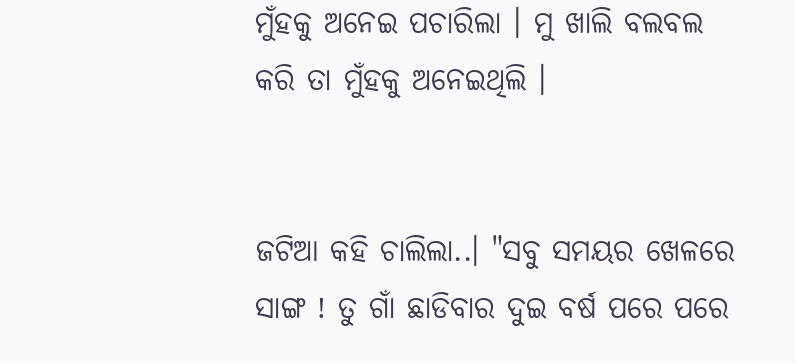ମୁଁହକୁ ଅନେଇ ପଚାରିଲା । ମୁ ଖାଲି ବଲବଲ କରି ତା ମୁଁହକୁ ଅନେଇଥିଲି ।


ଜଟିଆ କହି ଚାଲିଲା..। "ସବୁ ସମୟର ଖେଳରେ ସାଙ୍ଗ ! ତୁ ଗାଁ ଛାଡିବାର ଦୁଇ ବର୍ଷ ପରେ ପରେ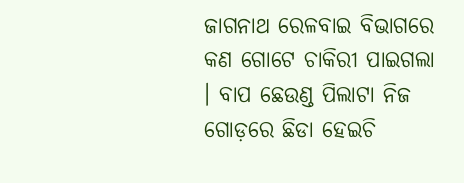ଜାଗନାଥ ରେଳବାଇ ବିଭାଗରେ କଣ ଗୋଟେ ଚାକିରୀ ପାଇଗଲା । ବାପ ଛେଉଣ୍ଡ ପିଲାଟା ନିଜ ଗୋଡ଼ରେ ଛିଡା ହେଇଚି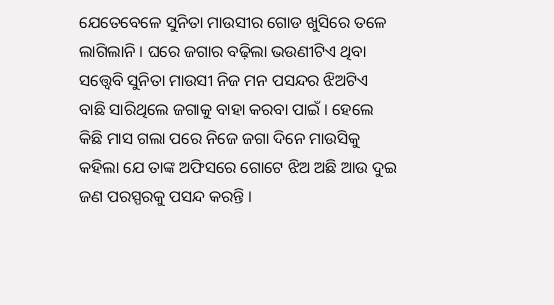ଯେତେବେଳେ ସୁନିତା ମାଉସୀର ଗୋଡ ଖୁସିରେ ତଳେ ଲାଗିଲାନି । ଘରେ ଜଗାର ବଢ଼ିଲା ଭଉଣୀଟିଏ ଥିବା ସତ୍ତ୍ୱେବି ସୁନିତା ମାଉସୀ ନିଜ ମନ ପସନ୍ଦର ଝିଅଟିଏ ବାଛି ସାରିଥିଲେ ଜଗାକୁ ବାହା କରବା ପାଇଁ । ହେଲେ କିଛି ମାସ ଗଲା ପରେ ନିଜେ ଜଗା ଦିନେ ମାଉସିକୁ କହିଲା ଯେ ତାଙ୍କ ଅଫିସରେ ଗୋଟେ ଝିଅ ଅଛି ଆଉ ଦୁଇ ଜଣ ପରସ୍ପରକୁ ପସନ୍ଦ କରନ୍ତି ।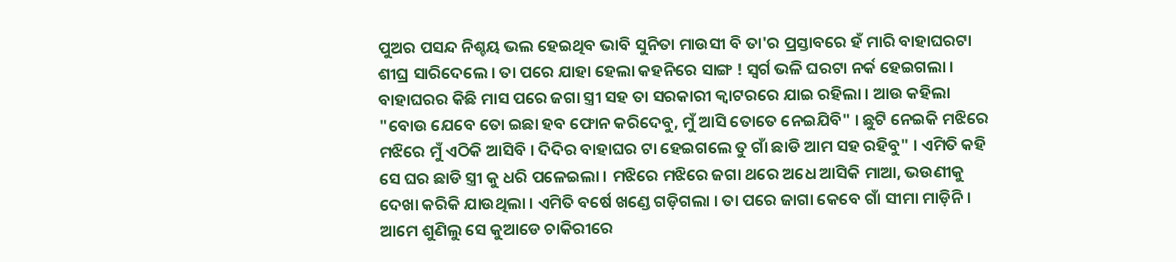ପୁଅର ପସନ୍ଦ ନିଶ୍ଚୟ ଭଲ ହେଇଥିବ ଭାବି ସୁନିତା ମାଉସୀ ବି ତା'ର ପ୍ରସ୍ତାବରେ ହଁ ମାରି ବାହାଘରଟା ଶୀଘ୍ର ସାରିଦେଲେ । ତା ପରେ ଯାହା ହେଲା କହନିରେ ସାଙ୍ଗ ! ସ୍ୱର୍ଗ ଭଳି ଘରଟା ନର୍କ ହେଇଗଲା । ବାହାଘରର କିଛି ମାସ ପରେ ଜଗା ସ୍ତ୍ରୀ ସହ ତା ସରକାରୀ କ୍ୱାଟରରେ ଯାଇ ରହିଲା । ଆଉ କହିଲା "ବୋଉ ଯେବେ ତୋ ଇଛା ହବ ଫୋନ କରିଦେବୁ, ମୁଁ ଆସି ତୋତେ ନେଇଯିବି" । ଛୁଟି ନେଇକି ମଝିରେ ମଝିରେ ମୁଁ ଏଠିକି ଆସିବି । ଦିଦିର ବାହାଘର ଟା ହେଇଗଲେ ତୁ ଗାଁ ଛାଡି ଆମ ସହ ରହିବୁ" । ଏମିତି କହି ସେ ଘର ଛାଡି ସ୍ତ୍ରୀ କୁ ଧରି ପଳେଇଲା । ମଝିରେ ମଝିରେ ଜଗା ଥରେ ଅଧେ ଆସିକି ମାଆ, ଭଉଣୀକୁ ଦେଖା କରିକି ଯାଉଥିଲା । ଏମିତି ବର୍ଷେ ଖଣ୍ଡେ ଗଡ଼ିଗଲା । ତା ପରେ ଜାଗା କେବେ ଗାଁ ସୀମା ମାଡ଼ିନି । ଆମେ ଶୁଣିଲୁ ସେ କୁଆଡେ ଚାକିରୀରେ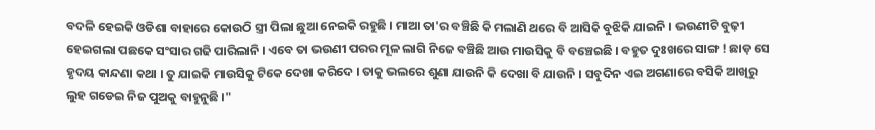ବଦଳି ହେଇକି ଓଡିଶା ବାହାରେ କୋଉଠି ସ୍ତ୍ରୀ ପିଲା ଛୁଆ ନେଇକି ରହୁଛି । ମାଆ ତା'ର ବଞ୍ଚିଛି କି ମଲାଣି ଥରେ ବି ଆସିକି ବୁଝିକି ଯାଇନି । ଭଉଣୀଟି ବୁଢ଼ୀ ହେଇଗଲା ପଛକେ ସଂସାର ଗଢି ପାରିଲାନି । ଏବେ ତା ଭଉଣୀ ପରର ମୂଳ ଲାଗି ନିଜେ ବଞ୍ଚିଛି ଆଉ ମାଉସିକୁ ବି ବଞ୍ଚେଇଛି । ବହୁତ ଦୁଃଖରେ ସାଙ୍ଗ ! ଛାଡ଼ ସେ ହୃଦୟ କାନ୍ଦଣା କଥା । ତୁ ଯାଇକି ମାଉସିକୁ ଟିକେ ଦେଖା କରିଦେ । ତାକୁ ଭଲରେ ଶୁଣା ଯାଉନି କି ଦେଖା ବି ଯାଉନି । ସବୁଦିନ ଏଇ ଅଗଣାରେ ବସିକି ଆଖିରୁ ଲୁହ ଗଡେଇ ନିଜ ପୁଅକୁ ବାହୁନୁଛି ।"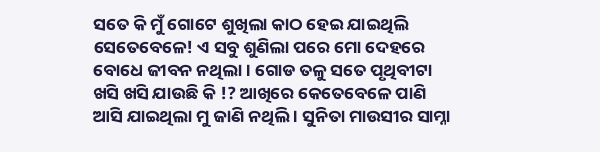ସତେ କି ମୁଁ ଗୋଟେ ଶୁଖିଲା କାଠ ହେଇ ଯାଇଥିଲି ସେତେବେଳେ! ଏ ସବୁ ଶୁଣିଲା ପରେ ମୋ ଦେହରେ ବୋଧେ ଜୀବନ ନଥିଲା । ଗୋଡ ତଳୁ ସତେ ପୃଥିବୀଟା ଖସି ଖସି ଯାଉଛି କି !? ଆଖିରେ କେତେବେଳେ ପାଣି ଆସି ଯାଇଥିଲା ମୁ ଜାଣି ନଥିଲି । ସୁନିତା ମାଉସୀର ସାମ୍ନା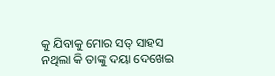କୁ ଯିବାକୁ ମୋର ସତ୍ ସାହସ ନଥିଲା କି ତାଙ୍କୁ ଦୟା ଦେଖେଇ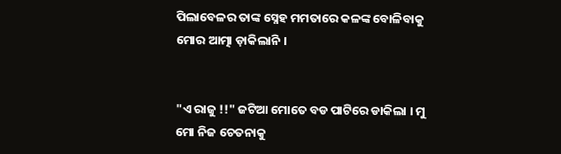ପିଲାବେଳର ତାଙ୍କ ସ୍ନେହ ମମତାରେ କଳଙ୍କ ବୋଳିବାକୁ ମୋର ଆତ୍ମା ଡ଼ାକିଲାନି ।


"ଏ ରାଜୁ !!" ଜଟିଆ ମୋତେ ବଡ ପାଟିରେ ଡାକିଲା । ମୁ ମୋ ନିଜ ଚେତନାକୁ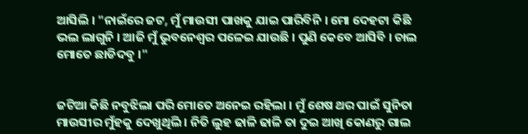ଆସିଲି । "ନାଇଁରେ ଜଟ, ମୁଁ ମାଉସୀ ପାଖକୁ ଯାଇ ପାରିବିନି । ମୋ ଦେହଟା କିଛି ଭଲ ଲାଗୁନି । ଆଜି ମୁଁ ଭୁବନେଶ୍ୱର ପଳେଇ ଯାଉଛି । ପୁଣି କେବେ ଆସିବି । ଚାଲ ମୋତେ ଛାଡିଦବୁ ।"


ଜଟିଆ କିଛି ନବୁଝିଲା ପରି ମୋତେ ଅନେଇ ରହିଲା । ମୁଁ ଶେଷ ଥର ପାଇଁ ସୁନିତା ମାଉସୀର ମୁଁହକୁ ଦେଖୁଥିଲି । ନିତି ଲୁହ ଢାଳି ଢାଳି ତା ଦୁଇ ଆଖି କୋଣରୁ ଗାଲ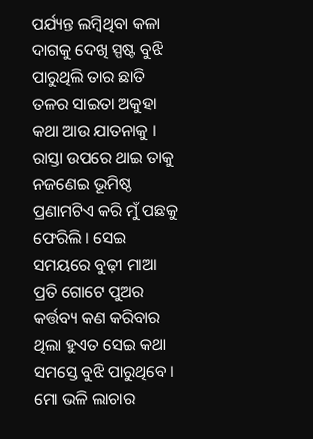ପର୍ଯ୍ୟନ୍ତ ଲମ୍ବିଥିବା କଳା ଦାଗକୁ ଦେଖି ସ୍ପଷ୍ଟ ବୁଝି ପାରୁଥିଲି ତାର ଛାତି ତଳର ସାଇତା ଅକୁହା କଥା ଆଉ ଯାତନାକୁ । ରାସ୍ତା ଉପରେ ଥାଇ ତାକୁ ନଜଣେଇ ଭୂମିଷ୍ଠ ପ୍ରଣାମଟିଏ କରି ମୁଁ ପଛକୁ ଫେରିଲି । ସେଇ ସମୟରେ ବୁଢ଼ୀ ମାଆ ପ୍ରତି ଗୋଟେ ପୁଅର କର୍ତ୍ତବ୍ୟ କଣ କରିବାର ଥିଲା ହୁଏତ ସେଇ କଥା ସମସ୍ତେ ବୁଝି ପାରୁଥିବେ । ମୋ ଭଳି ଲାଚାର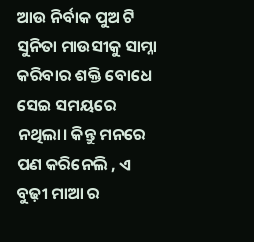ଆଉ ନିର୍ବାକ ପୁଅ ଟି ସୁନିତା ମାଉସୀକୁ ସାମ୍ନା କରିବାର ଶକ୍ତି ବୋଧେ ସେଇ ସମୟରେ ନଥିଲା। କିନ୍ତୁ ମନରେ ପଣ କରିନେଲି , ଏ ବୁଢ଼ୀ ମାଆ ର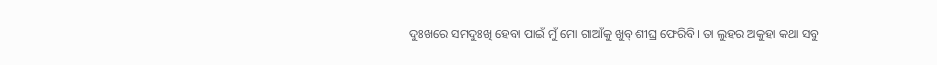ଦୁଃଖରେ ସମଦୁଃଖି ହେବା ପାଇଁ ମୁଁ ମୋ ଗାଆଁକୁ ଖୁବ୍ ଶୀଘ୍ର ଫେରିବି। ତା ଲୁହର ଅକୁହା କଥା ସବୁ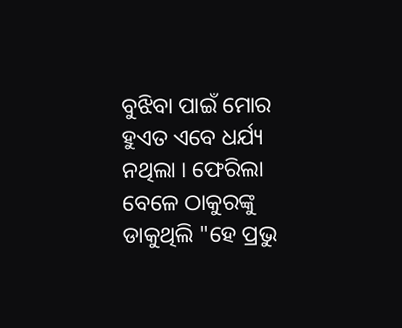ବୁଝିବା ପାଇଁ ମୋର ହୁଏତ ଏବେ ଧର୍ଯ୍ୟ ନଥିଲା । ଫେରିଲା ବେଳେ ଠାକୁରଙ୍କୁ ଡାକୁଥିଲି "ହେ ପ୍ରଭୁ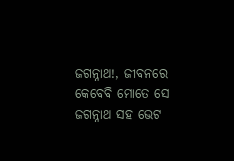ଜଗନ୍ନାଥ!, ଜୀବନରେ କେବେବି ମୋତେ ସେ ଜଗନ୍ନାଥ ସହ ଭେଟ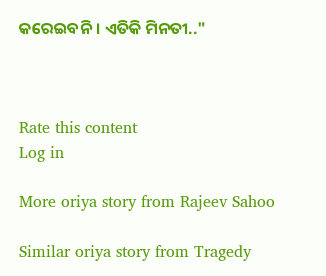କରେଇବନି । ଏତିକି ମିନତୀ.."



Rate this content
Log in

More oriya story from Rajeev Sahoo

Similar oriya story from Tragedy